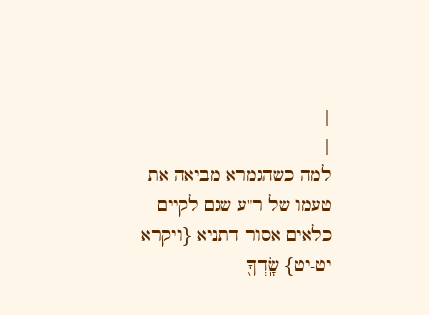|
|
למה כשהגמרא מביאה את טעמו של ר"ע שגם לקיים כלאים אסור דתניא {ויקרא יט-יט} שָֽׂדְךָ֖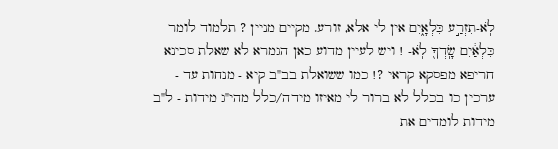לֹֽא-תִזְרַ֣ע כִּלְאָ֑יִם אין לי אלא, זורע. מקיים מניין ? תלמוד לומר כִּלְאַ֔יִם שָֽׂדְךָ֖ לֹֽא- ! ויש לעיין מדוע כאן הגמרא לא שאלת סכינא חריפא מפסקא קראי ?! כמו ששואלת בב"ב קיא - מנחות עד - ערכין כו בכלל לא ברור לי מאיזו מידה/כלל מהי"ג מידות - ל"ב מידות לומדים את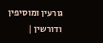גורעין ומוסיפין ודורשין |